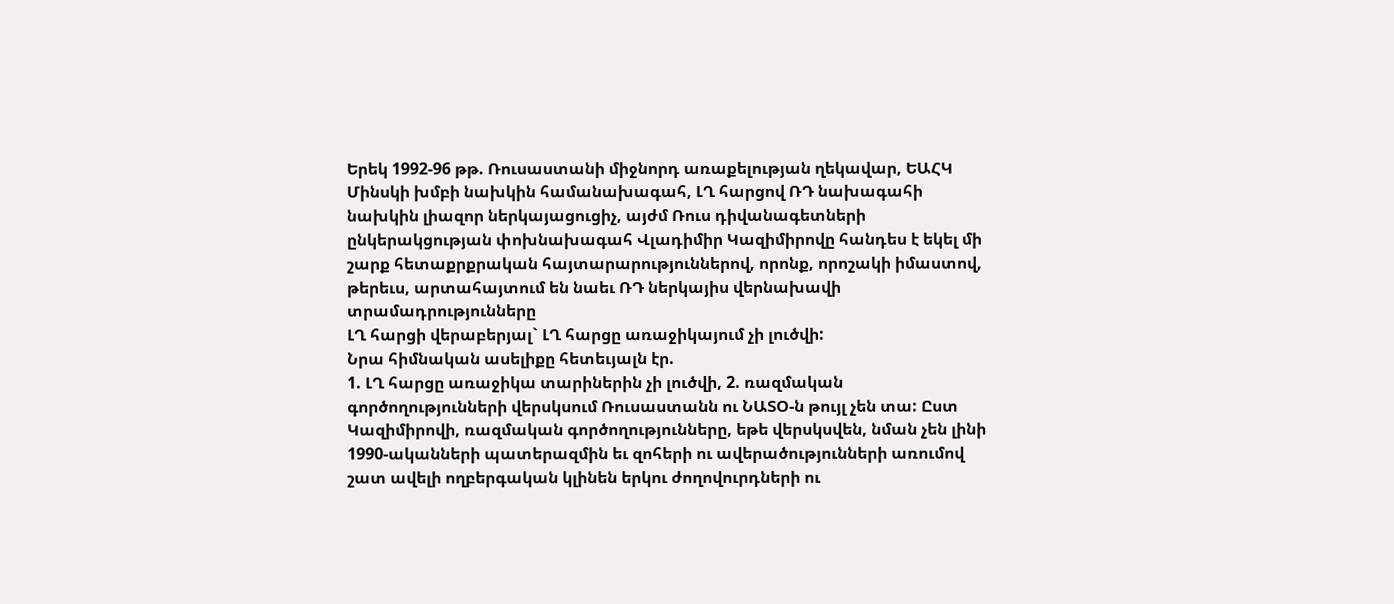Երեկ 1992-96 թթ. Ռուսաստանի միջնորդ առաքելության ղեկավար, ԵԱՀԿ Մինսկի խմբի նախկին համանախագահ, ԼՂ հարցով ՌԴ նախագահի նախկին լիազոր ներկայացուցիչ, այժմ Ռուս դիվանագետների ընկերակցության փոխնախագահ Վլադիմիր Կազիմիրովը հանդես է եկել մի շարք հետաքրքրական հայտարարություններով, որոնք, որոշակի իմաստով, թերեւս, արտահայտում են նաեւ ՌԴ ներկայիս վերնախավի տրամադրությունները
ԼՂ հարցի վերաբերյալ` ԼՂ հարցը առաջիկայում չի լուծվի:
Նրա հիմնական ասելիքը հետեւյալն էր.
1. ԼՂ հարցը առաջիկա տարիներին չի լուծվի, 2. ռազմական գործողությունների վերսկսում Ռուսաստանն ու ՆԱՏՕ-ն թույլ չեն տա: Ըստ Կազիմիրովի, ռազմական գործողությունները, եթե վերսկսվեն, նման չեն լինի 1990-ականների պատերազմին եւ զոհերի ու ավերածությունների առումով շատ ավելի ողբերգական կլինեն երկու ժողովուրդների ու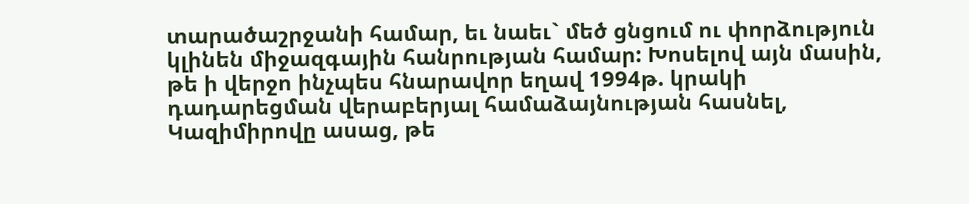տարածաշրջանի համար, եւ նաեւ` մեծ ցնցում ու փորձություն կլինեն միջազգային հանրության համար: Խոսելով այն մասին, թե ի վերջո ինչպես հնարավոր եղավ 1994թ. կրակի դադարեցման վերաբերյալ համաձայնության հասնել, Կազիմիրովը ասաց, թե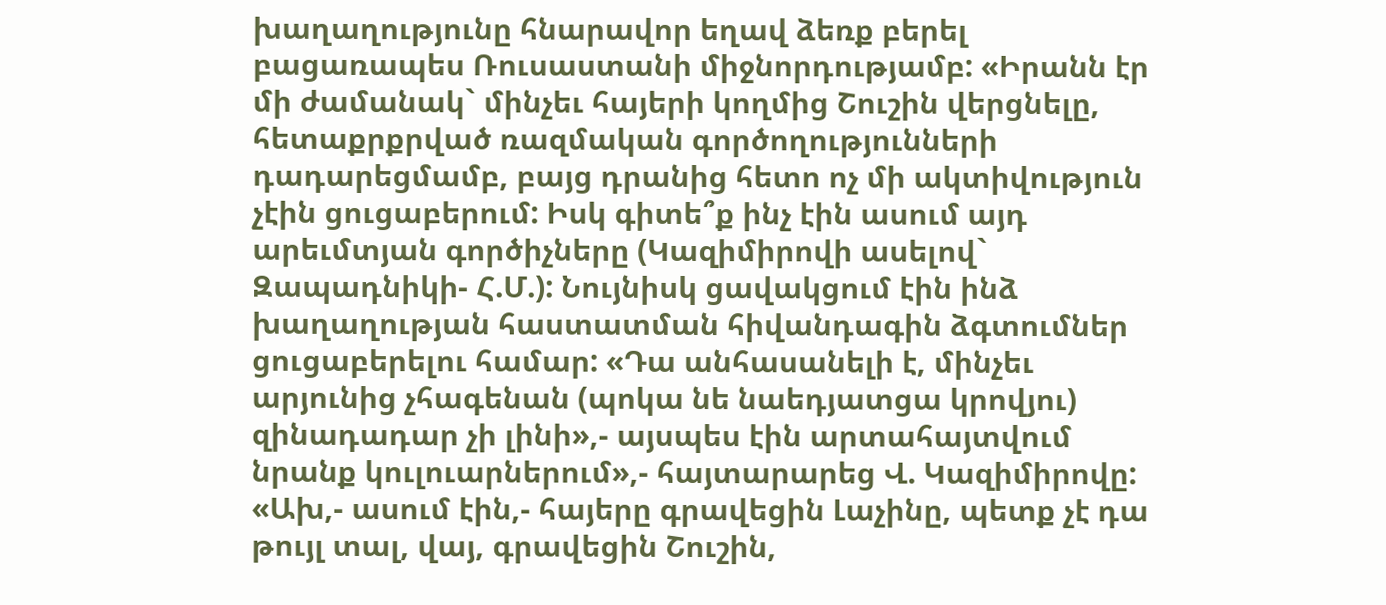խաղաղությունը հնարավոր եղավ ձեռք բերել բացառապես Ռուսաստանի միջնորդությամբ: «Իրանն էր մի ժամանակ` մինչեւ հայերի կողմից Շուշին վերցնելը, հետաքրքրված ռազմական գործողությունների դադարեցմամբ, բայց դրանից հետո ոչ մի ակտիվություն չէին ցուցաբերում: Իսկ գիտե՞ք ինչ էին ասում այդ արեւմտյան գործիչները (Կազիմիրովի ասելով` Զապադնիկի- Հ.Մ.): Նույնիսկ ցավակցում էին ինձ խաղաղության հաստատման հիվանդագին ձգտումներ ցուցաբերելու համար: «Դա անհասանելի է, մինչեւ արյունից չհագենան (պոկա նե նաեդյատցա կրովյու) զինադադար չի լինի»,- այսպես էին արտահայտվում նրանք կուլուարներում»,- հայտարարեց Վ. Կազիմիրովը: «Ախ,- ասում էին,- հայերը գրավեցին Լաչինը, պետք չէ դա թույլ տալ, վայ, գրավեցին Շուշին,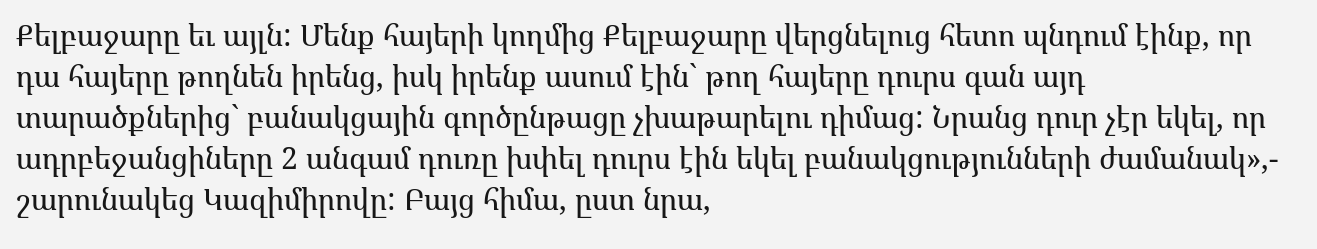Քելբաջարը եւ այլն: Մենք հայերի կողմից Քելբաջարը վերցնելուց հետո պնդում էինք, որ դա հայերը թողնեն իրենց, իսկ իրենք ասում էին` թող հայերը դուրս գան այդ տարածքներից` բանակցային գործընթացը չխաթարելու դիմաց: Նրանց դուր չէր եկել, որ ադրբեջանցիները 2 անգամ դուռը խփել դուրս էին եկել բանակցությունների ժամանակ»,- շարունակեց Կազիմիրովը: Բայց հիմա, ըստ նրա,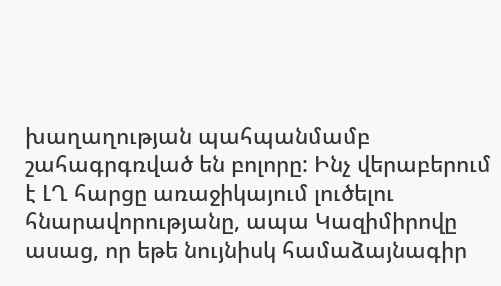խաղաղության պահպանմամբ շահագրգռված են բոլորը: Ինչ վերաբերում է ԼՂ հարցը առաջիկայում լուծելու հնարավորությանը, ապա Կազիմիրովը ասաց, որ եթե նույնիսկ համաձայնագիր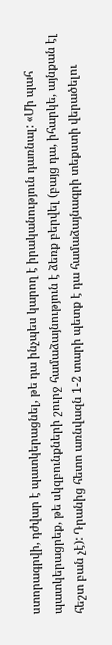ստորագրվի, դժվար է պատկերացնել, թե դա ինչպես կարող է իրականություն դառնալ: «Մի պահ պատկերացրեք, թե սկզբունքների շուրջ համաձայնություն է ձեռք բերվել (բայց դա, իհարկե, այնքան էլ հեշտ բան չէ): Դրանից հետո առնվազն 1-2 տարի պետք է դա համաձայնագրի տեքստի վերածելու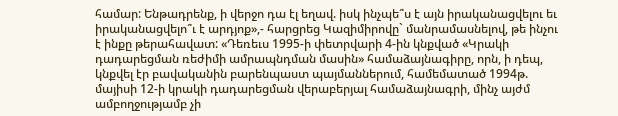համար: Ենթադրենք, ի վերջո դա էլ եղավ. իսկ ինչպե՞ս է այն իրականացվելու եւ իրականացվելո՞ւ է արդյոք»,- հարցրեց Կազիմիրովը` մանրամասնելով, թե ինչու է ինքը թերահավատ: «Դեռեւս 1995-ի փետրվարի 4-ին կնքված «Կրակի դադարեցման ռեժիմի ամրապնդման մասին» համաձայնագիրը, որն, ի դեպ, կնքվել էր բավականին բարենպաստ պայմաններում, համեմատած 1994թ. մայիսի 12-ի կրակի դադարեցման վերաբերյալ համաձայնագրի, մինչ այժմ ամբողջությամբ չի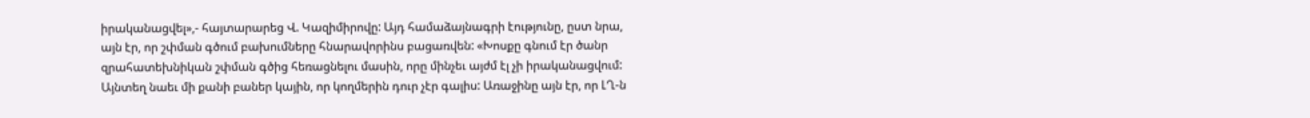իրականացվել»,- հայտարարեց Վ. Կազիմիրովը: Այդ համաձայնագրի էությունը, ըստ նրա, այն էր, որ շփման գծում բախումները հնարավորինս բացառվեն: «Խոսքը գնում էր ծանր զրահատեխնիկան շփման գծից հեռացնելու մասին, որը մինչեւ այժմ էլ չի իրականացվում: Այնտեղ նաեւ մի քանի բաներ կային, որ կողմերին դուր չէր գալիս: Առաջինը այն էր, որ ԼՂ-ն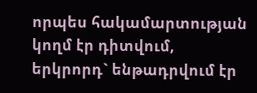որպես հակամարտության կողմ էր դիտվում, երկրորդ` ենթադրվում էր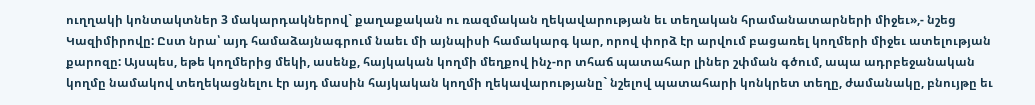ուղղակի կոնտակտներ 3 մակարդակներով` քաղաքական ու ռազմական ղեկավարության եւ տեղական հրամանատարների միջեւ»,- նշեց Կազիմիրովը: Ըստ նրա՝ այդ համաձայնագրում նաեւ մի այնպիսի համակարգ կար, որով փորձ էր արվում բացառել կողմերի միջեւ ատելության քարոզը: Այսպես, եթե կողմերից մեկի, ասենք, հայկական կողմի մեղքով ինչ-որ տհաճ պատահար լիներ շփման գծում, ապա ադրբեջանական կողմը նամակով տեղեկացնելու էր այդ մասին հայկական կողմի ղեկավարությանը` նշելով պատահարի կոնկրետ տեղը, ժամանակը, բնույթը եւ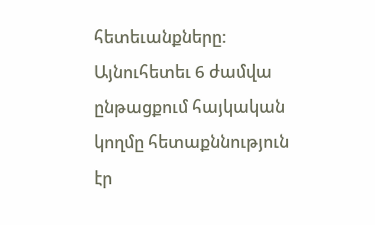հետեւանքները: Այնուհետեւ 6 ժամվա ընթացքում հայկական կողմը հետաքննություն էր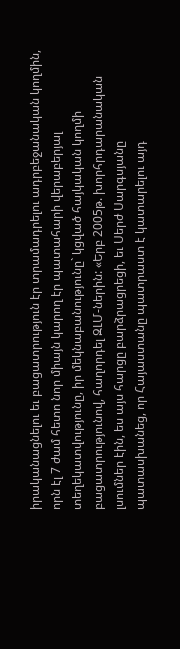իրականացնելու եւ բացատրություն էր տրամադրելու ադրբեջանական կողմին, որն էլ 7 ժամ հետո նոր միայն կարող էր պատահարի վերաբերյալ տեղեկատվությունը, իր մեկնաբանությունը` կցված հայկական կողմի բացատրությունով, հաղորդել ԶԼՄ-ներին: «Երբ 2005թ. խորհրդարանական լսումներ էին, ես այս հարցը բարձրացրեցի, եւ Սերժ Սարգսյանը պատասխանեց, որ Հայաստանը պատրաստ է կատարելու այդ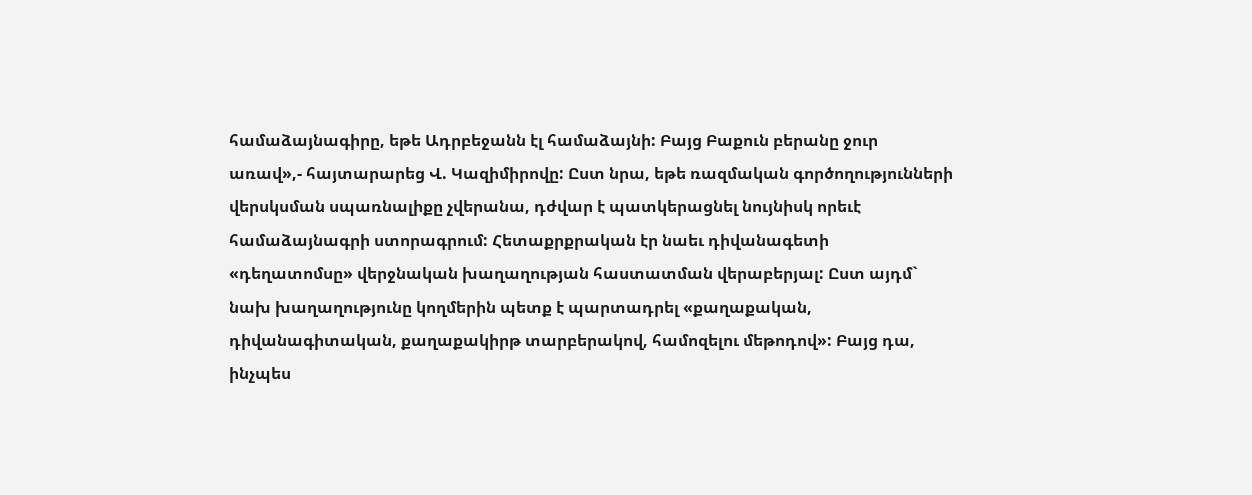համաձայնագիրը, եթե Ադրբեջանն էլ համաձայնի: Բայց Բաքուն բերանը ջուր առավ»,- հայտարարեց Վ. Կազիմիրովը: Ըստ նրա, եթե ռազմական գործողությունների վերսկսման սպառնալիքը չվերանա, դժվար է պատկերացնել նույնիսկ որեւէ համաձայնագրի ստորագրում: Հետաքրքրական էր նաեւ դիվանագետի «դեղատոմսը» վերջնական խաղաղության հաստատման վերաբերյալ: Ըստ այդմ` նախ խաղաղությունը կողմերին պետք է պարտադրել «քաղաքական, դիվանագիտական, քաղաքակիրթ տարբերակով, համոզելու մեթոդով»: Բայց դա, ինչպես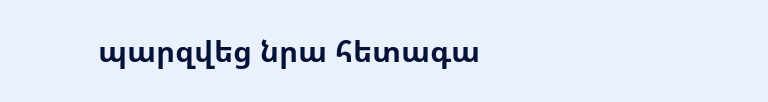պարզվեց նրա հետագա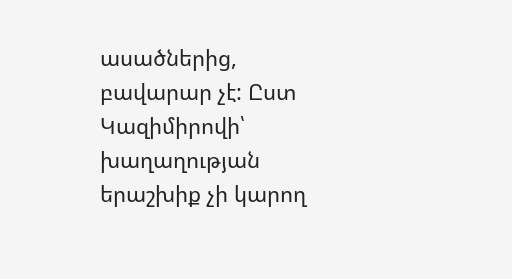ասածներից, բավարար չէ: Ըստ Կազիմիրովի՝ խաղաղության երաշխիք չի կարող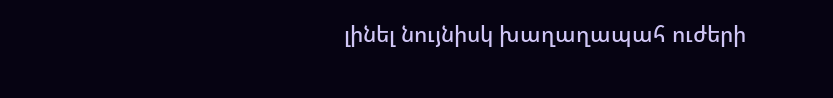լինել նույնիսկ խաղաղապահ ուժերի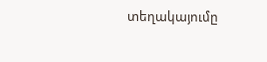տեղակայումը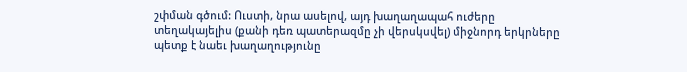շփման գծում: Ուստի, նրա ասելով, այդ խաղաղապահ ուժերը տեղակայելիս (քանի դեռ պատերազմը չի վերսկսվել) միջնորդ երկրները պետք է նաեւ խաղաղությունը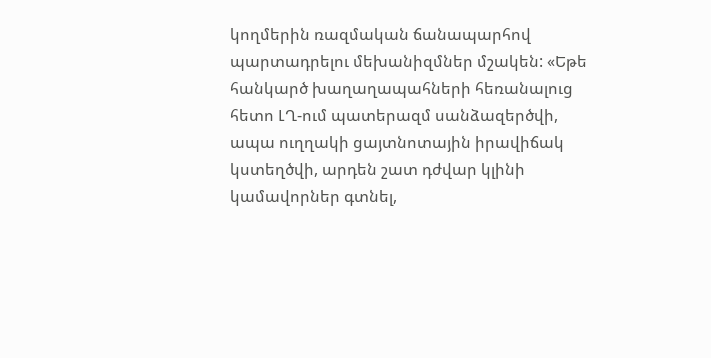կողմերին ռազմական ճանապարհով պարտադրելու մեխանիզմներ մշակեն: «Եթե հանկարծ խաղաղապահների հեռանալուց հետո ԼՂ-ում պատերազմ սանձազերծվի, ապա ուղղակի ցայտնոտային իրավիճակ կստեղծվի, արդեն շատ դժվար կլինի կամավորներ գտնել,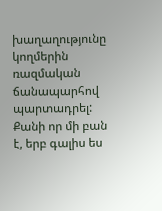խաղաղությունը կողմերին ռազմական ճանապարհով պարտադրել: Քանի որ մի բան է, երբ գալիս ես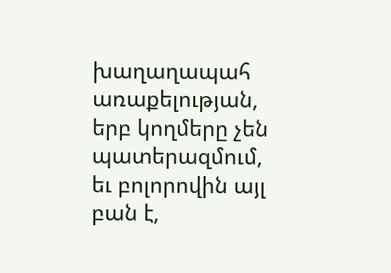խաղաղապահ առաքելության, երբ կողմերը չեն պատերազմում, եւ բոլորովին այլ բան է,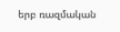երբ ռազմական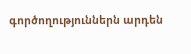գործողություններն արդեն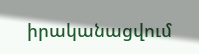իրականացվում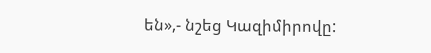են»,- նշեց Կազիմիրովը: